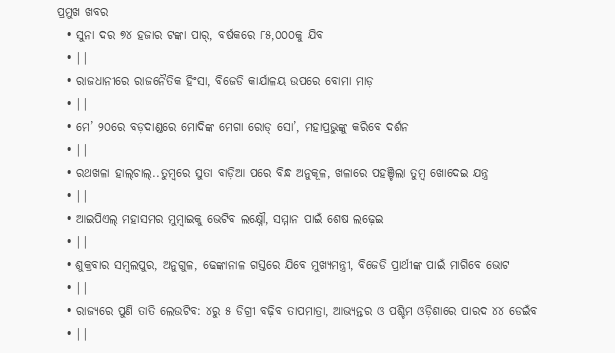ପ୍ରମୁଖ ଖବର
  • ସୁନା ଦର ୭୪ ହଜାର ଟଙ୍କା ପାର୍, ବର୍ଷକରେ ୮୫,୦୦୦କୁ ଯିବ
  • ||
  • ରାଜଧାନୀରେ ରାଜନୈତିକ ହିଂସା, ବିଜେଡି କାର୍ଯାଳୟ ଉପରେ ବୋମା ମାଡ଼
  • ||
  • ମେ’ ୨୦ରେ ବଡ଼ଦାଣ୍ଡରେ ମୋଦିଙ୍କ ମେଗା ରୋଡ୍‌ ସୋ’, ମହାପ୍ରଭୁଙ୍କୁ କରିବେ ଦର୍ଶନ
  • ||
  • ରଥଖଳା ହାଲ୍‌ଚାଲ୍‌..ତୁମ୍ବରେ ସୁତା ବାଡ଼ିଆ ପରେ ବିନ୍ଧ ଅନୁକୂଳ, ଖଳାରେ ପହଞ୍ଚିଲା ତୁମ୍ବ ଖୋଦେଇ ଯନ୍ତ୍ର
  • ||
  • ଆଇପିଏଲ୍ ମହାସମର ମୁମ୍ବାଇକୁ ଭେଟିବ ଲକ୍ଷ୍ନୌ, ସମ୍ମାନ ପାଇଁ ଶେଷ ଲଢ଼େଇ
  • ||
  • ଶୁକ୍ରବାର ସମ୍ବଲପୁର, ଅନୁଗୁଳ, ଢେଙ୍କାନାଳ ଗସ୍ତରେ ଯିବେ ମୁଖ୍ୟମନ୍ତ୍ରୀ, ବିଜେଡି ପ୍ରାର୍ଥୀଙ୍କ ପାଇଁ ମାଗିବେ ଭୋଟ
  • ||
  • ରାଜ୍ୟରେ ପୁଣି ତାତି ଲେଉଟିବ: ୪ରୁ ୫ ଡିଗ୍ରୀ ବଢ଼ିବ ତାପମାତ୍ରା, ଆଭ୍ୟନ୍ତର ଓ ପଶ୍ଚିମ ଓଡ଼ିଶାରେ ପାରଦ ୪୪ ଡେଇଁବ
  • ||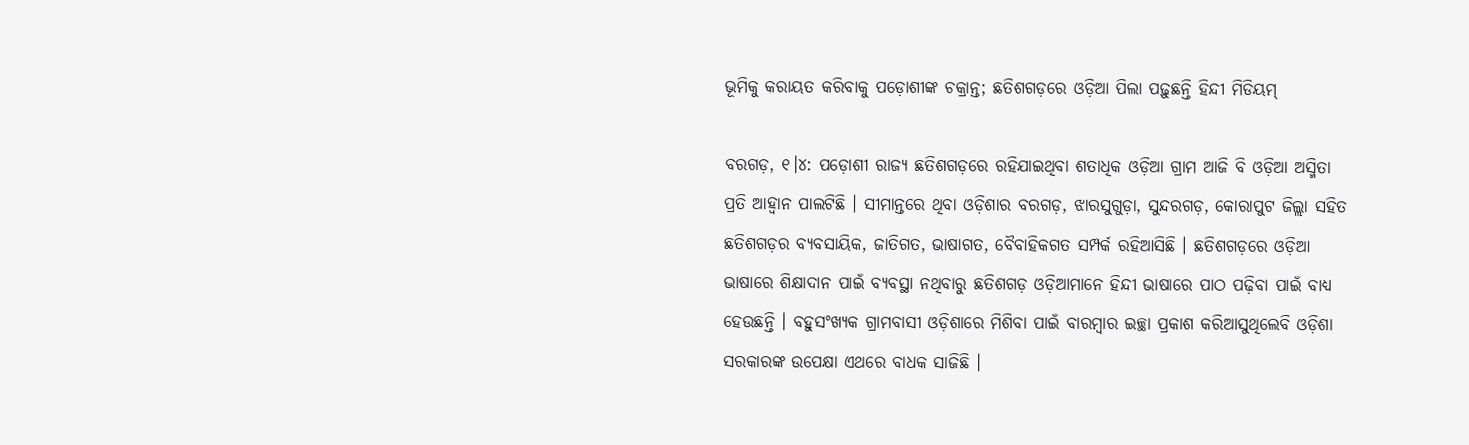ଭୂମିକୁ କରାୟତ କରିବାକୁ ପଡ଼ୋଶୀଙ୍କ ଚକ୍ରାନ୍ତ; ଛତିଶଗଡ଼ରେ ଓଡ଼ିଆ ପିଲା ପଢ଼ୁଛନ୍ତି ହିନ୍ଦୀ ମିଡିୟମ୍

ବରଗଡ଼, ୧।୪: ପଡ଼ୋଶୀ ରାଜ୍ୟ ଛତିଶଗଡ଼ରେ ରହିଯାଇଥିବା ଶତାଧିକ ଓଡ଼ିଆ ଗ୍ରାମ ଆଜି ବି ଓଡ଼ିଆ ଅସ୍ମିତା ପ୍ରତି ଆହ୍ୱାନ ପାଲଟିଛି । ସୀମାନ୍ତରେ ଥିବା ଓଡ଼ିଶାର ବରଗଡ଼, ଝାରସୁଗୁଡ଼ା, ସୁନ୍ଦରଗଡ଼, କୋରାପୁଟ ଜିଲ୍ଲା ସହିତ ଛତିଶଗଡ଼ର ବ୍ୟବସାୟିକ, ଜାତିଗତ, ଭାଷାଗତ, ବୈବାହିକଗତ ସମ୍ପର୍କ ରହିଆସିଛି । ଛତିଶଗଡ଼ରେ ଓଡ଼ିଆ ଭାଷାରେ ଶିକ୍ଷାଦାନ ପାଇଁ ବ୍ୟବସ୍ଥା ନଥିବାରୁ ଛତିଶଗଡ଼ ଓଡ଼ିଆମାନେ ହିନ୍ଦୀ ଭାଷାରେ ପାଠ ପଢ଼ିବା ପାଇଁ ବାଧ୍ୟ ହେଉଛନ୍ତି । ବହୁସଂଖ୍ୟକ ଗ୍ରାମବାସୀ ଓଡ଼ିଶାରେ ମିଶିବା ପାଇଁ ବାରମ୍ବାର ଇଚ୍ଛା ପ୍ରକାଶ କରିଆସୁଥିଲେବି ଓଡ଼ିଶା ସରକାରଙ୍କ ଉପେକ୍ଷା ଏଥରେ ବାଧକ ସାଜିଛି ।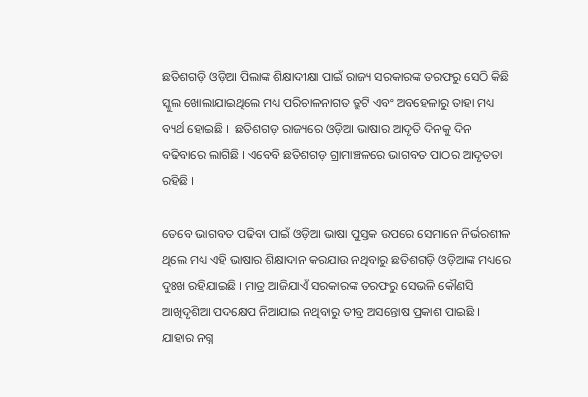ଛତିଶଗଡ଼ି ଓଡ଼ିଆ ପିଲାଙ୍କ ଶିକ୍ଷାଦୀକ୍ଷା ପାଇଁ ରାଜ୍ୟ ସରକାରଙ୍କ ତରଫରୁ ସେଠି କିଛି ସ୍କୁଲ ଖୋଲାଯାଇଥିଲେ ମଧ୍ୟ ପରିଚାଳନାଗତ ତ୍ରୁଟି ଏବଂ ଅବହେଳାରୁ ତାହା ମଧ୍ୟ ବ୍ୟର୍ଥ ହୋଇଛି ।  ଛତିଶଗଡ଼ ରାଜ୍ୟରେ ଓଡ଼ିଆ ଭାଷାର ଆଦୃତି ଦିନକୁ ଦିନ ବଢିବାରେ ଲାଗିଛି । ଏବେବି ଛତିଶଗଡ଼ ଗ୍ରାମାଞ୍ଚଳରେ ଭାଗବତ ପାଠର ଆଦୃତତା ରହିଛି ।

ତେବେ ଭାଗବତ ପଢିବା ପାଇଁ ଓଡ଼ିଆ ଭାଷା ପୁସ୍ତକ ଉପରେ ସେମାନେ ନିର୍ଭରଶୀଳ ଥିଲେ ମଧ୍ୟ ଏହି ଭାଷାର ଶିକ୍ଷାଦାନ କରଯାଉ ନଥିବାରୁ ଛତିଶଗଡ଼ି ଓଡ଼ିଆଙ୍କ ମଧ୍ୟରେ ଦୁଃଖ ରହିଯାଇଛି । ମାତ୍ର ଆଜିଯାଏଁ ସରକାରଙ୍କ ତରଫରୁ ସେଭଳି କୌଣସି ଆଖିଦୃଶିଆ ପଦକ୍ଷେପ ନିଆଯାଇ ନଥିବାରୁ ତୀବ୍ର ଅସନ୍ତୋଷ ପ୍ରକାଶ ପାଇଛି । ଯାହାର ନଗ୍ନ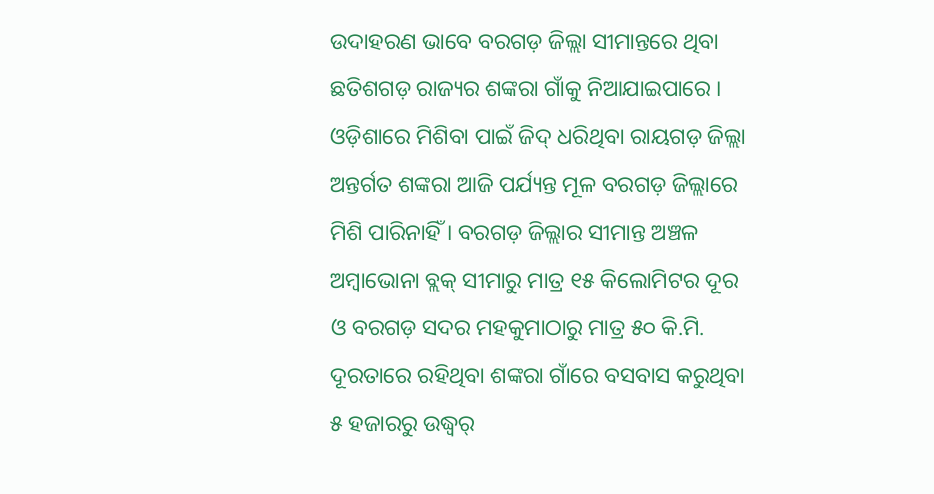ଉଦାହରଣ ଭାବେ ବରଗଡ଼ ଜିଲ୍ଲା ସୀମାନ୍ତରେ ଥିବା ଛତିଶଗଡ଼ ରାଜ୍ୟର ଶଙ୍କରା ଗାଁକୁ ନିଆଯାଇପାରେ । ଓଡ଼ିଶାରେ ମିଶିବା ପାଇଁ ଜିଦ୍‌ ଧରିଥିବା ରାୟଗଡ଼ ଜିଲ୍ଲା ଅନ୍ତର୍ଗତ ଶଙ୍କରା ଆଜି ପର୍ଯ୍ୟନ୍ତ ମୂଳ ବରଗଡ଼ ଜିଲ୍ଲାରେ ମିଶି ପାରିନାହିଁ । ବରଗଡ଼ ଜିଲ୍ଲାର ସୀମାନ୍ତ ଅଞ୍ଚଳ ଅମ୍ବାଭୋନା ବ୍ଲକ୍‌ ସୀମାରୁ ମାତ୍ର ୧୫ କିଲୋମିଟର ଦୂର ଓ ବରଗଡ଼ ସଦର ମହକୁମାଠାରୁ ମାତ୍ର ୫୦ କି.ମି. ଦୂରତାରେ ରହିଥିବା ଶଙ୍କରା ଗାଁରେ ବସବାସ କରୁଥିବା ୫ ହଜାରରୁ ଉଦ୍ଧ୍ୱର୍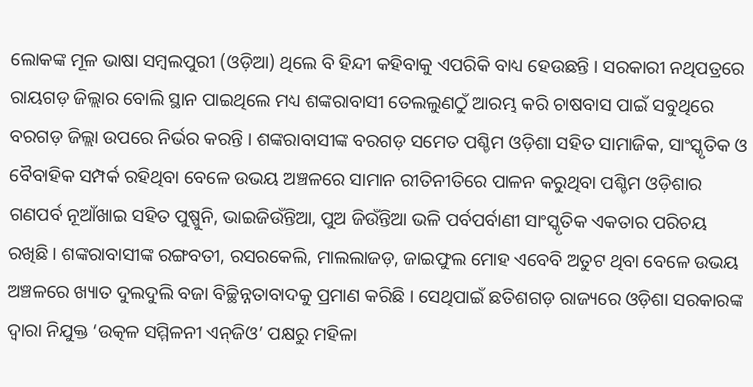ଲୋକଙ୍କ ମୂଳ ଭାଷା ସମ୍ବଲପୁରୀ (ଓଡ଼ିଆ) ଥିଲେ ବି ହିନ୍ଦୀ କହିବାକୁ ଏପରିକି ବାଧ୍ୟ ହେଉଛନ୍ତି । ସରକାରୀ ନଥିପତ୍ରରେ ରାୟଗଡ଼ ଜିଲ୍ଲାର ବୋଲି ସ୍ଥାନ ପାଇଥିଲେ ମଧ୍ୟ ଶଙ୍କରାବାସୀ ତେଲଲୁଣଠୁଁ ଆରମ୍ଭ କରି ଚାଷବାସ ପାଇଁ ସବୁଥିରେ ବରଗଡ଼ ଜିଲ୍ଲା ଉପରେ ନିର୍ଭର କରନ୍ତି । ଶଙ୍କରାବାସୀଙ୍କ ବରଗଡ଼ ସମେତ ପଶ୍ଚିମ ଓଡ଼ିଶା ସହିତ ସାମାଜିକ, ସାଂସ୍କୃତିକ ଓ ବୈବାହିକ ସମ୍ପର୍କ ରହିଥିବା ବେଳେ ଉଭୟ ଅଞ୍ଚଳରେ ସାମାନ ରୀତିନୀତିରେ ପାଳନ କରୁଥିବା ପଶ୍ଚିମ ଓଡ଼ିଶାର ଗଣପର୍ବ ନୂଆଁଖାଇ ସହିତ ପୁଷ୍ପୁନି, ଭାଇଜିଉଁନ୍ତିଆ, ପୁଅ ଜିଉଁନ୍ତିଆ ଭଳି ପର୍ବପର୍ବାଣୀ ସାଂସ୍କୃତିକ ଏକତାର ପରିଚୟ ରଖିଛି । ଶଙ୍କରାବାସୀଙ୍କ ରଙ୍ଗବତୀ, ରସରକେଲି, ମାଲଲାଜଡ଼, ଜାଇଫୁଲ ମୋହ ଏବେବି ଅତୁଟ ଥିବା ବେଳେ ଉଭୟ ଅଞ୍ଚଳରେ ଖ୍ୟାତ ଦୁଲଦୁଲି ବଜା ବିଚ୍ଛିନ୍ନତାବାଦକୁ ପ୍ରମାଣ କରିଛି । ସେଥିପାଇଁ ଛତିଶଗଡ଼ ରାଜ୍ୟରେ ଓଡ଼ିଶା ସରକାରଙ୍କ ଦ୍ୱାରା ନିଯୁକ୍ତ ‘ଉତ୍କଳ ସମ୍ମିଳନୀ ଏନ୍‌ଜିଓ’ ପକ୍ଷରୁ ମହିଳା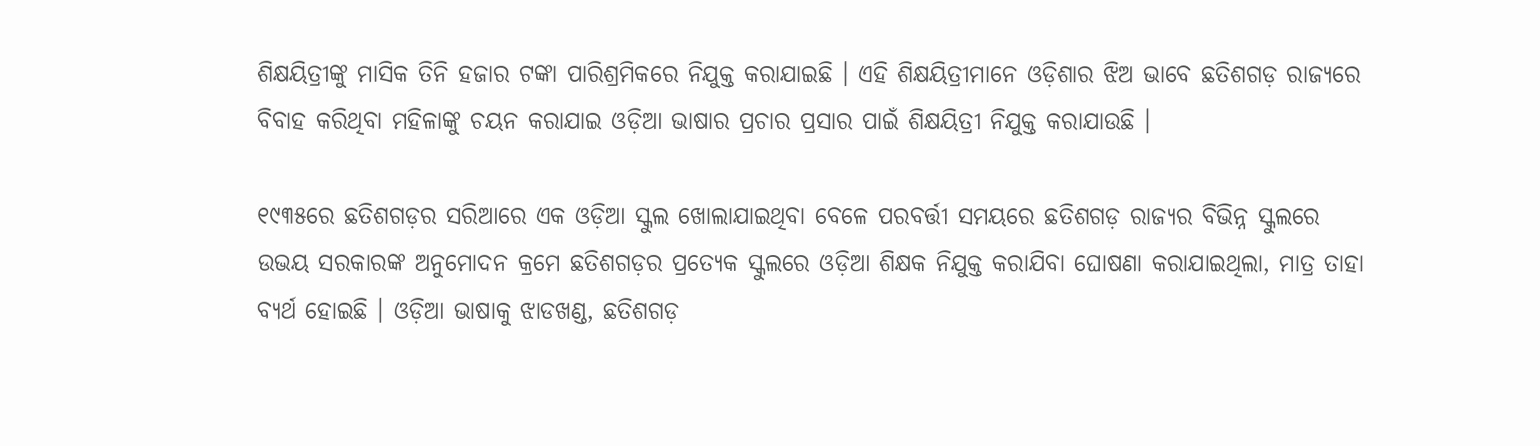ଶିକ୍ଷୟିତ୍ରୀଙ୍କୁ ମାସିକ ତିନି ହଜାର ଟଙ୍କା ପାରିଶ୍ରମିକରେ ନିଯୁକ୍ତ କରାଯାଇଛି । ଏହି ଶିକ୍ଷୟିତ୍ରୀମାନେ ଓଡ଼ିଶାର ଝିଅ ଭାବେ ଛତିଶଗଡ଼ ରାଜ୍ୟରେ ବିବାହ କରିଥିବା ମହିଳାଙ୍କୁ ଚୟନ କରାଯାଇ ଓଡ଼ିଆ ଭାଷାର ପ୍ରଚାର ପ୍ରସାର ପାଇଁ ଶିକ୍ଷୟିତ୍ରୀ ନିଯୁକ୍ତ କରାଯାଉଛି ।

୧୯୩୫ରେ ଛତିଶଗଡ଼ର ସରିଆରେ ଏକ ଓଡ଼ିଆ ସ୍କୁଲ ଖୋଲାଯାଇଥିବା ବେଳେ ପରବର୍ତ୍ତୀ ସମୟରେ ଛତିଶଗଡ଼ ରାଜ୍ୟର ବିଭିନ୍ନ ସ୍କୁଲରେ ଉଭୟ ସରକାରଙ୍କ ଅନୁମୋଦନ କ୍ରମେ ଛତିଶଗଡ଼ର ପ୍ରତ୍ୟେକ ସ୍କୁଲରେ ଓଡ଼ିଆ ଶିକ୍ଷକ ନିଯୁକ୍ତ କରାଯିବା ଘୋଷଣା କରାଯାଇଥିଲା, ମାତ୍ର ତାହା ବ୍ୟର୍ଥ ହୋଇଛି । ଓଡ଼ିଆ ଭାଷାକୁ ଝାଡଖଣ୍ଡ, ଛତିଶଗଡ଼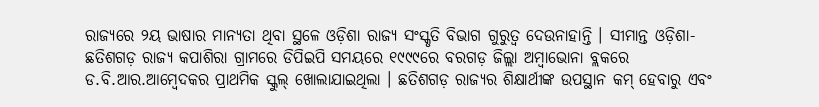ରାଜ୍ୟରେ ୨ୟ ଭାଷାର ମାନ୍ୟତା ଥିବା ସ୍ଥଳେ ଓଡ଼ିଶା ରାଜ୍ୟ ସଂସ୍କୃତି ବିଭାଗ ଗୁରୁତ୍ୱ ଦେଉନାହାନ୍ତି । ସୀମାନ୍ତ ଓଡ଼ିଶା-ଛତିଶଗଡ଼ ରାଜ୍ୟ କପାଶିରା ଗ୍ରାମରେ ଡିପିଇପି ସମୟରେ ୧୯୯୯ରେ ବରଗଡ଼ ଜିଲ୍ଲା ଅମ୍ବାଭୋନା ବ୍ଲକରେ ଡ.ବି.ଆର.ଆମ୍ବେଦକର ପ୍ରାଥମିକ ସ୍କୁଲ୍‌ ଖୋଲାଯାଇଥିଲା । ଛତିଶଗଡ଼ ରାଜ୍ୟର ଶିକ୍ଷାର୍ଥୀଙ୍କ ଉପସ୍ଥାନ କମ୍‌ ହେବାରୁ ଏବଂ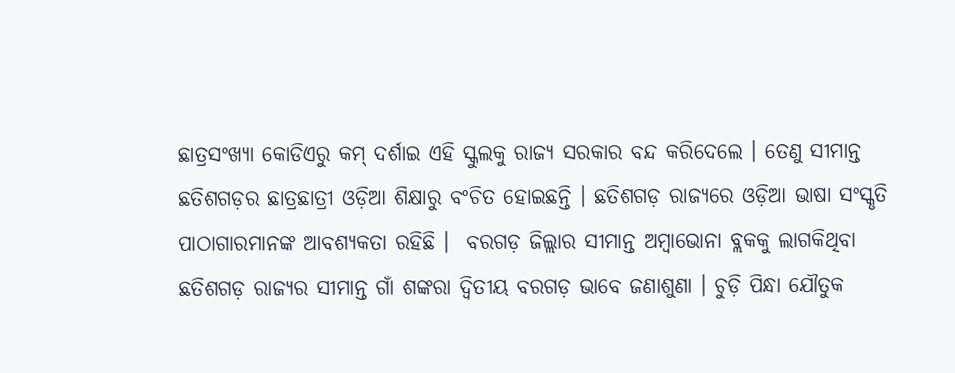ଛାତ୍ରସଂଖ୍ୟା କୋଡିଏରୁ କମ୍‌ ଦର୍ଶାଇ ଏହି ସ୍କୁଲକୁ ରାଜ୍ୟ ସରକାର ବନ୍ଦ କରିଦେଲେ । ତେଣୁ ସୀମାନ୍ତ ଛତିଶଗଡ଼ର ଛାତ୍ରଛାତ୍ରୀ ଓଡ଼ିଆ ଶିକ୍ଷାରୁ ବଂଚିତ ହୋଇଛନ୍ତି । ଛତିଶଗଡ଼ ରାଜ୍ୟରେ ଓଡ଼ିଆ ଭାଷା ସଂସ୍କୃତି ପାଠାଗାରମାନଙ୍କ ଆବଶ୍ୟକତା ରହିଛି ।  ବରଗଡ଼ ଜିଲ୍ଲାର ସୀମାନ୍ତ ଅମ୍ବାଭୋନା ବ୍ଲକକୁ ଲାଗକିଥିବା ଛତିଶଗଡ଼ ରାଜ୍ୟର ସୀମାନ୍ତ ଗାଁ ଶଙ୍କରା ଦ୍ୱିତୀୟ ବରଗଡ଼ ଭାବେ ଜଣାଶୁଣା । ଚୁଡ଼ି ପିନ୍ଧା ଯୌତୁକ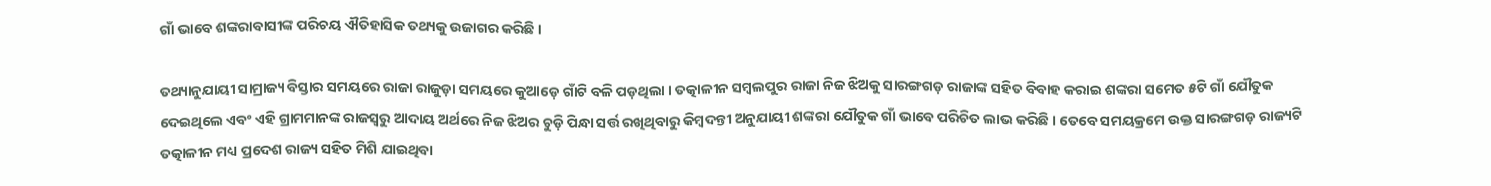ଗାଁ ଭାବେ ଶଙ୍କରାବାସୀଙ୍କ ପରିଚୟ ଐତିହାସିକ ତଥ୍ୟକୁ ଉଜାଗର କରିଛି ।

ତଥ୍ୟାନୁଯାୟୀ ସାମ୍ରାଜ୍ୟ ବିସ୍ତାର ସମୟରେ ରାଜା ରାଜୁଡ଼ା ସମୟରେ କୁଆଡ଼େ ଗାଁଟି ବଳି ପଡ଼ଥିଲା । ତତ୍କାଳୀନ ସମ୍ବଲପୁର ରାଜା ନିଜ ଝିଅକୁ ସାରଙ୍ଗଗଡ଼ ରାଜାଙ୍କ ସହିତ ବିବାହ କରାଇ ଶଙ୍କରା ସମେତ ୫ଟି ଗାଁ ଯୌତୁକ ଦେଇଥିଲେ ଏବଂ ଏହି ଗ୍ରାମମାନଙ୍କ ରାଜସ୍ୱରୁ ଆଦାୟ ଅର୍ଥରେ ନିଜ ଝିଅର ଚୁଡ଼ି ପିନ୍ଧା ସର୍ତ୍ତ ରଖିଥିବାରୁ କିମ୍ବଦନ୍ତୀ ଅନୁଯାୟୀ ଶଙ୍କରା ଯୌତୁକ ଗାଁ ଭାବେ ପରିଚିତ ଲାଭ କରିଛି । ତେବେ ସମୟକ୍ରମେ ଉକ୍ତ ସାରଙ୍ଗଗଡ଼ ରାଜ୍ୟଟି ତତ୍କାଳୀନ ମଧ୍ୟ ପ୍ରଦେଶ ରାଜ୍ୟ ସହିତ ମିଶି ଯାଇଥିବା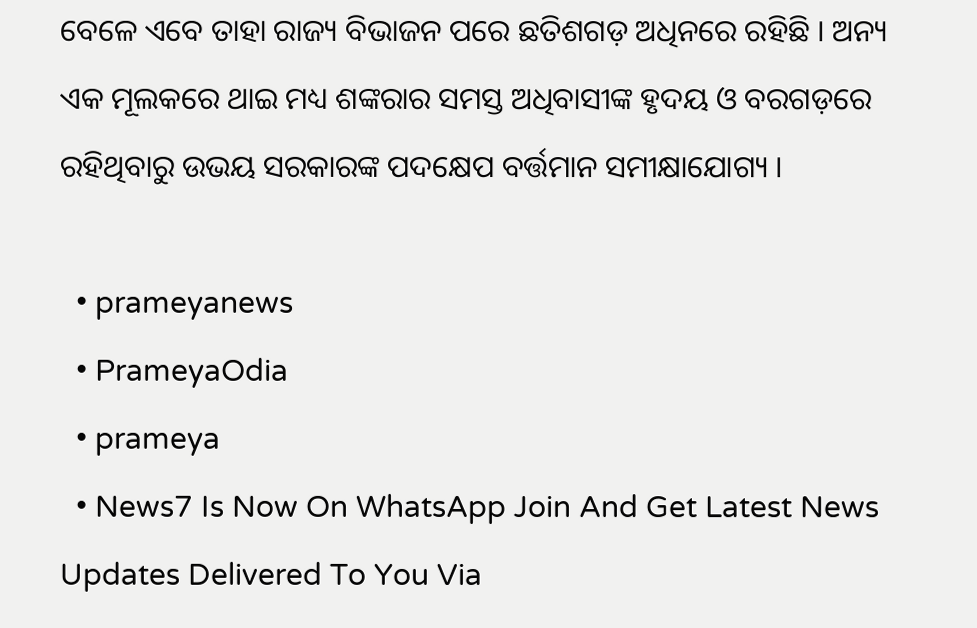ବେଳେ ଏବେ ତାହା ରାଜ୍ୟ ବିଭାଜନ ପରେ ଛତିଶଗଡ଼ ଅଧିନରେ ରହିଛି । ଅନ୍ୟ ଏକ ମୂଲକରେ ଥାଇ ମଧ୍ୟ ଶଙ୍କରାର ସମସ୍ତ ଅଧିବାସୀଙ୍କ ହୃଦୟ ଓ ବରଗଡ଼ରେ ରହିଥିବାରୁ ଉଭୟ ସରକାରଙ୍କ ପଦକ୍ଷେପ ବର୍ତ୍ତମାନ ସମୀକ୍ଷାଯୋଗ୍ୟ ।

  • prameyanews
  • PrameyaOdia
  • prameya
  • News7 Is Now On WhatsApp Join And Get Latest News Updates Delivered To You Via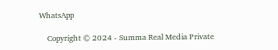WhatsApp

    Copyright © 2024 - Summa Real Media Private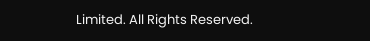Limited. All Rights Reserved.